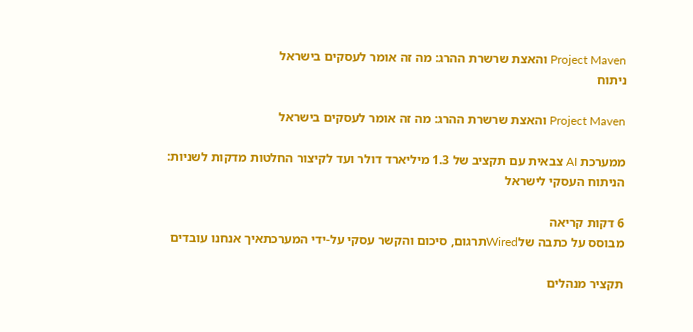Project Maven והאצת שרשרת ההרג: מה זה אומר לעסקים בישראל
ניתוח

Project Maven והאצת שרשרת ההרג: מה זה אומר לעסקים בישראל

ממערכת AI צבאית עם תקציב של 1.3 מיליארד דולר ועד לקיצור החלטות מדקות לשניות: הניתוח העסקי לישראל

6 דקות קריאה
מבוסס על כתבה שלWiredתרגום, סיכום והקשר עסקי על-ידי המערכתאיך אנחנו עובדים

תקציר מנהלים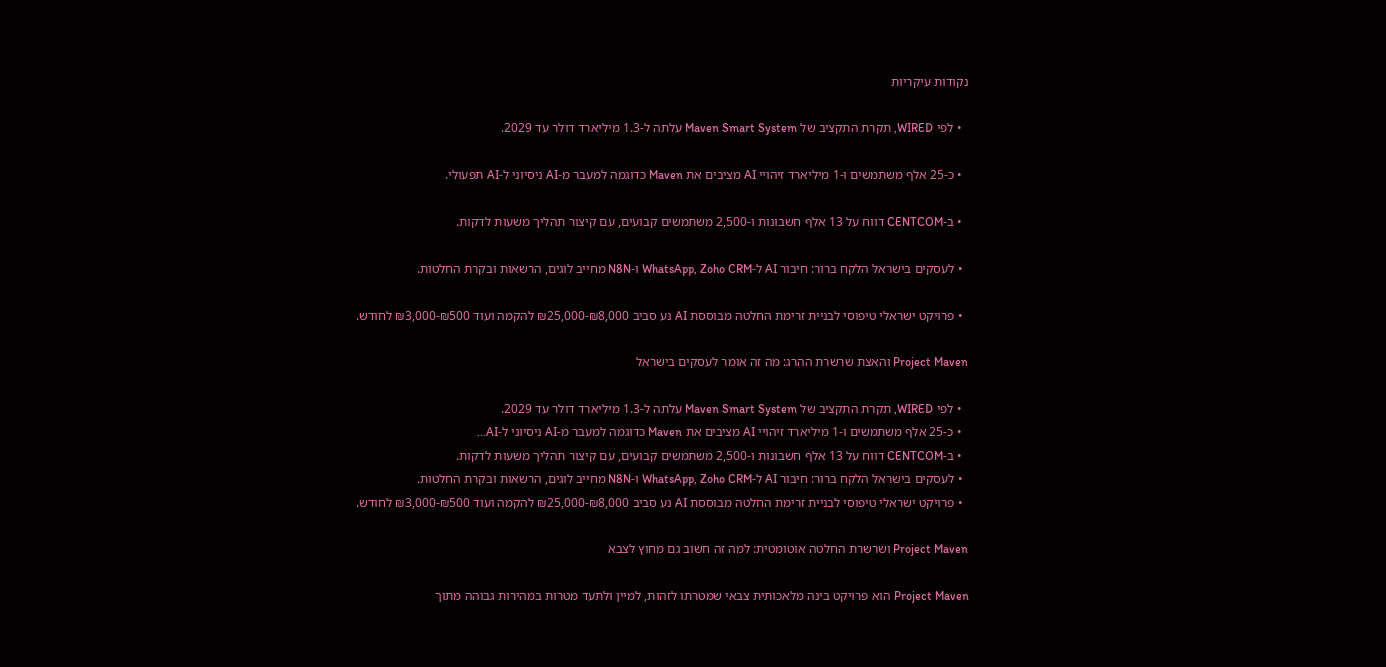נקודות עיקריות

  • לפי WIRED, תקרת התקציב של Maven Smart System עלתה ל-1.3 מיליארד דולר עד 2029.

  • כ-25 אלף משתמשים ו-1 מיליארד זיהויי AI מציבים את Maven כדוגמה למעבר מ-AI ניסיוני ל-AI תפעולי.

  • ב-CENTCOM דווח על 13 אלף חשבונות ו-2,500 משתמשים קבועים, עם קיצור תהליך משעות לדקות.

  • לעסקים בישראל הלקח ברור: חיבור AI ל-WhatsApp, Zoho CRM ו-N8N מחייב לוגים, הרשאות ובקרת החלטות.

  • פרויקט ישראלי טיפוסי לבניית זרימת החלטה מבוססת AI נע סביב ₪8,000-₪25,000 להקמה ועוד ₪500-₪3,000 לחודש.

Project Maven והאצת שרשרת ההרג: מה זה אומר לעסקים בישראל

  • לפי WIRED, תקרת התקציב של Maven Smart System עלתה ל-1.3 מיליארד דולר עד 2029.
  • כ-25 אלף משתמשים ו-1 מיליארד זיהויי AI מציבים את Maven כדוגמה למעבר מ-AI ניסיוני ל-AI...
  • ב-CENTCOM דווח על 13 אלף חשבונות ו-2,500 משתמשים קבועים, עם קיצור תהליך משעות לדקות.
  • לעסקים בישראל הלקח ברור: חיבור AI ל-WhatsApp, Zoho CRM ו-N8N מחייב לוגים, הרשאות ובקרת החלטות.
  • פרויקט ישראלי טיפוסי לבניית זרימת החלטה מבוססת AI נע סביב ₪8,000-₪25,000 להקמה ועוד ₪500-₪3,000 לחודש.

Project Maven ושרשרת החלטה אוטומטית: למה זה חשוב גם מחוץ לצבא

Project Maven הוא פרויקט בינה מלאכותית צבאי שמטרתו לזהות, למיין ולתעד מטרות במהירות גבוהה מתוך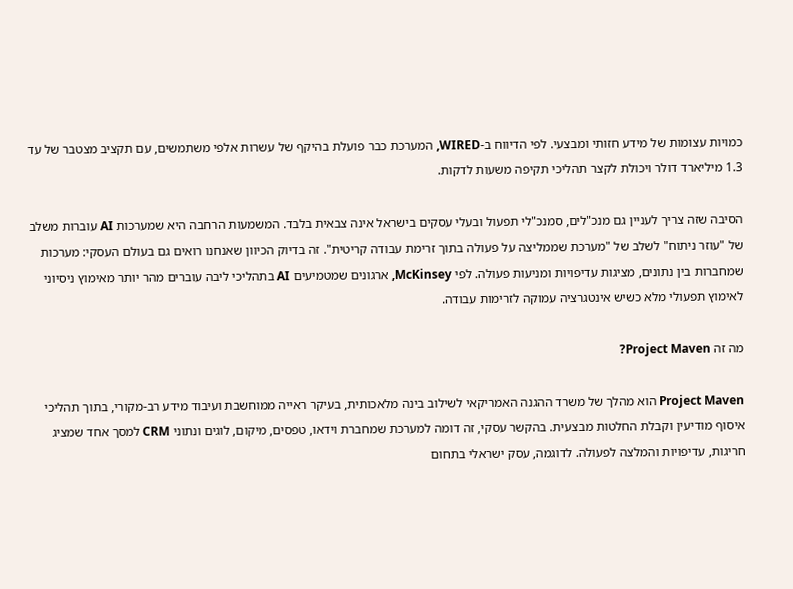כמויות עצומות של מידע חזותי ומבצעי. לפי הדיווח ב-WIRED, המערכת כבר פועלת בהיקף של עשרות אלפי משתמשים, עם תקציב מצטבר של עד 1.3 מיליארד דולר ויכולת לקצר תהליכי תקיפה משעות לדקות.

הסיבה שזה צריך לעניין גם מנכ"לים, סמנכ"לי תפעול ובעלי עסקים בישראל אינה צבאית בלבד. המשמעות הרחבה היא שמערכות AI עוברות משלב של "עוזר ניתוח" לשלב של "מערכת שממליצה על פעולה בתוך זרימת עבודה קריטית". זה בדיוק הכיוון שאנחנו רואים גם בעולם העסקי: מערכות שמחברות בין נתונים, מציגות עדיפויות ומניעות פעולה. לפי McKinsey, ארגונים שמטמיעים AI בתהליכי ליבה עוברים מהר יותר מאימוץ ניסיוני לאימוץ תפעולי מלא כשיש אינטגרציה עמוקה לזרימות עבודה.

מה זה Project Maven?

Project Maven הוא מהלך של משרד ההגנה האמריקאי לשילוב בינה מלאכותית, בעיקר ראייה ממוחשבת ועיבוד מידע רב-מקורי, בתוך תהליכי איסוף מודיעין וקבלת החלטות מבצעית. בהקשר עסקי, זה דומה למערכת שמחברת וידאו, טפסים, מיקום, לוגים ונתוני CRM למסך אחד שמציג חריגות, עדיפויות והמלצה לפעולה. לדוגמה, עסק ישראלי בתחום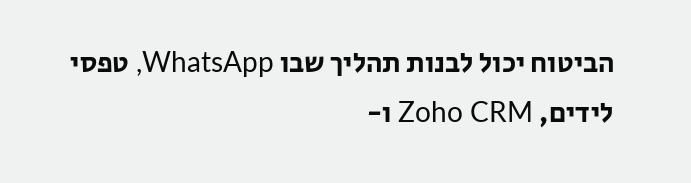הביטוח יכול לבנות תהליך שבו WhatsApp, טפסי לידים, Zoho CRM ו-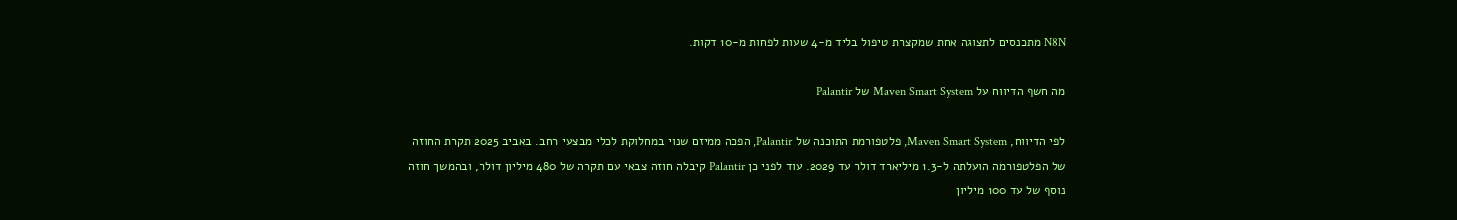N8N מתכנסים לתצוגה אחת שמקצרת טיפול בליד מ-4 שעות לפחות מ-10 דקות.

מה חשף הדיווח על Maven Smart System של Palantir

לפי הדיווח, Maven Smart System, פלטפורמת התוכנה של Palantir, הפכה ממיזם שנוי במחלוקת לכלי מבצעי רחב. באביב 2025 תקרת החוזה של הפלטפורמה הועלתה ל-1.3 מיליארד דולר עד 2029. עוד לפני כן Palantir קיבלה חוזה צבאי עם תקרה של 480 מיליון דולר, ובהמשך חוזה נוסף של עד 100 מיליון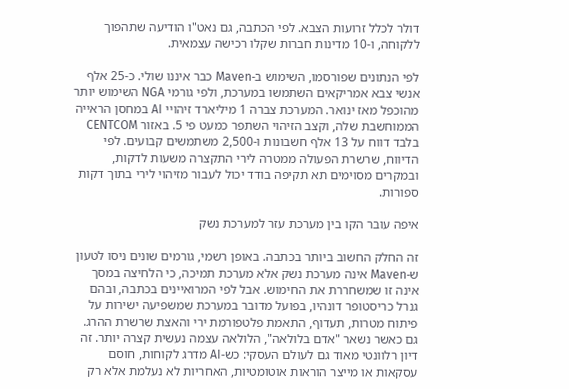דולר לכלל זרועות הצבא. לפי הכתבה, גם נאט"ו הודיעה שתהפוך ללקוחה, ו-10 מדינות חברות שקלו רכישה עצמאית.

לפי הנתונים שפורסמו, השימוש ב-Maven כבר איננו שולי. כ-25 אלף אנשי צבא אמריקאים השתמשו במערכת, ולפי גורמי NGA השימוש יותר מהוכפל מאז ינואר. המערכת צברה 1 מיליארד זיהויי AI במחסן הראייה הממוחשבת שלה, וקצב הזיהוי השתפר כמעט פי 5. באזור CENTCOM בלבד דווח על 13 אלף חשבונות ו-2,500 משתמשים קבועים. לפי הדיווח, שרשרת הפעולה ממטרה לירי התקצרה משעות לדקות, ובמקרים מסוימים תא תקיפה בודד יכול לעבור מזיהוי לירי בתוך דקות ספורות.

איפה עובר הקו בין מערכת עזר למערכת נשק

זה החלק החשוב ביותר בכתבה. באופן רשמי, גורמים שונים ניסו לטעון ש-Maven אינה מערכת נשק אלא מערכת תמיכה, כי הלחיצה במסך אינה זו שמשחררת את החימוש. אבל לפי המרואיינים בכתבה, ובהם גנרל כריסטופר דונהיו, בפועל מדובר במערכת שמשפיעה ישירות על פיתוח מטרות, תעדוף, התאמת פלטפורמת ירי והאצת שרשרת ההרג. גם כאשר נשאר "אדם בלולאה", הלולאה עצמה נעשית קצרה יותר. זה דיון רלוונטי מאוד גם לעולם העסקי: כש-AI מדרג לקוחות, חוסם עסקאות או מייצר הוראות אוטומטיות, האחריות לא נעלמת אלא רק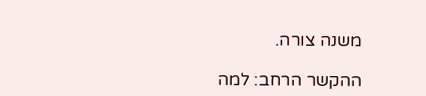משנה צורה.

ההקשר הרחב: למה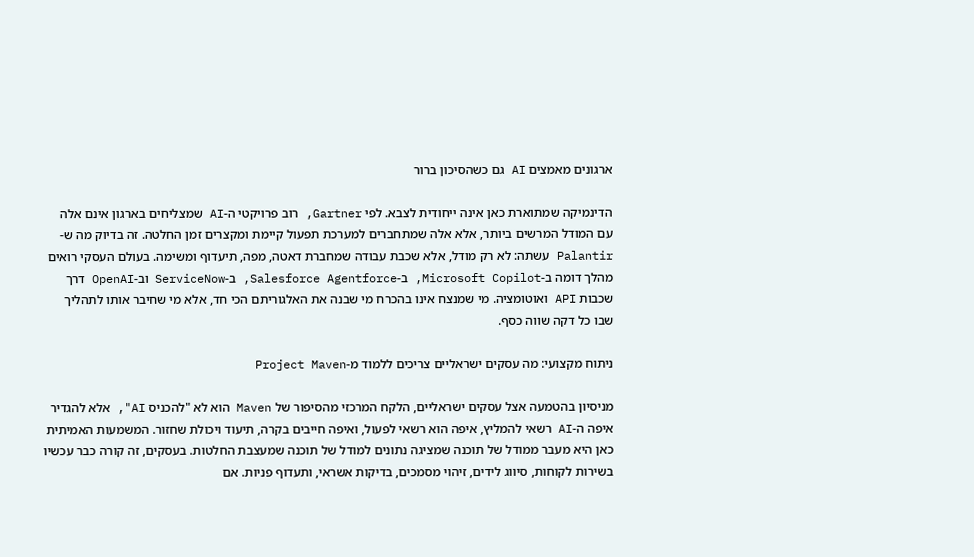ארגונים מאמצים AI גם כשהסיכון ברור

הדינמיקה שמתוארת כאן אינה ייחודית לצבא. לפי Gartner, רוב פרויקטי ה-AI שמצליחים בארגון אינם אלה עם המודל המרשים ביותר, אלא אלה שמתחברים למערכת תפעול קיימת ומקצרים זמן החלטה. זה בדיוק מה ש-Palantir עשתה: לא רק מודל, אלא שכבת עבודה שמחברת דאטה, מפה, תיעדוף ומשימה. בעולם העסקי רואים מהלך דומה ב-Microsoft Copilot, ב-Salesforce Agentforce, ב-ServiceNow וב-OpenAI דרך שכבות API ואוטומציה. מי שמנצח אינו בהכרח מי שבנה את האלגוריתם הכי חד, אלא מי שחיבר אותו לתהליך שבו כל דקה שווה כסף.

ניתוח מקצועי: מה עסקים ישראליים צריכים ללמוד מ-Project Maven

מניסיון בהטמעה אצל עסקים ישראליים, הלקח המרכזי מהסיפור של Maven הוא לא "להכניס AI", אלא להגדיר איפה ה-AI רשאי להמליץ, איפה הוא רשאי לפעול, ואיפה חייבים בקרה, תיעוד ויכולת שחזור. המשמעות האמיתית כאן היא מעבר ממודל של תוכנה שמציגה נתונים למודל של תוכנה שמעצבת החלטות. בעסקים, זה קורה כבר עכשיו בשירות לקוחות, סיווג לידים, זיהוי מסמכים, בדיקות אשראי, ותעדוף פניות. אם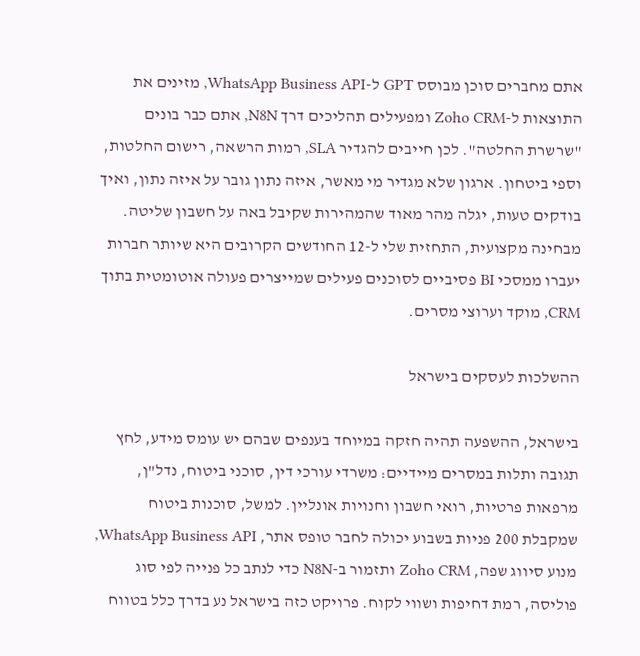אתם מחברים סוכן מבוסס GPT ל-WhatsApp Business API, מזינים את התוצאות ל-Zoho CRM ומפעילים תהליכים דרך N8N, אתם כבר בונים "שרשרת החלטה". לכן חייבים להגדיר SLA, רמות הרשאה, רישום החלטות, וספי ביטחון. ארגון שלא מגדיר מי מאשר, איזה נתון גובר על איזה נתון, ואיך בודקים טעות, יגלה מהר מאוד שהמהירות שקיבל באה על חשבון שליטה. מבחינה מקצועית, התחזית שלי ל-12 החודשים הקרובים היא שיותר חברות יעברו ממסכי BI פסיביים לסוכנים פעילים שמייצרים פעולה אוטומטית בתוך CRM, מוקד וערוצי מסרים.

ההשלכות לעסקים בישראל

בישראל, ההשפעה תהיה חזקה במיוחד בענפים שבהם יש עומס מידע, לחץ תגובה ותלות במסרים מיידיים: משרדי עורכי דין, סוכני ביטוח, נדל"ן, מרפאות פרטיות, רואי חשבון וחנויות אונליין. למשל, סוכנות ביטוח שמקבלת 200 פניות בשבוע יכולה לחבר טופס אתר, WhatsApp Business API, מנוע סיווג שפה, Zoho CRM ותזמור ב-N8N כדי לנתב כל פנייה לפי סוג פוליסה, רמת דחיפות ושווי לקוח. פרויקט כזה בישראל נע בדרך כלל בטווח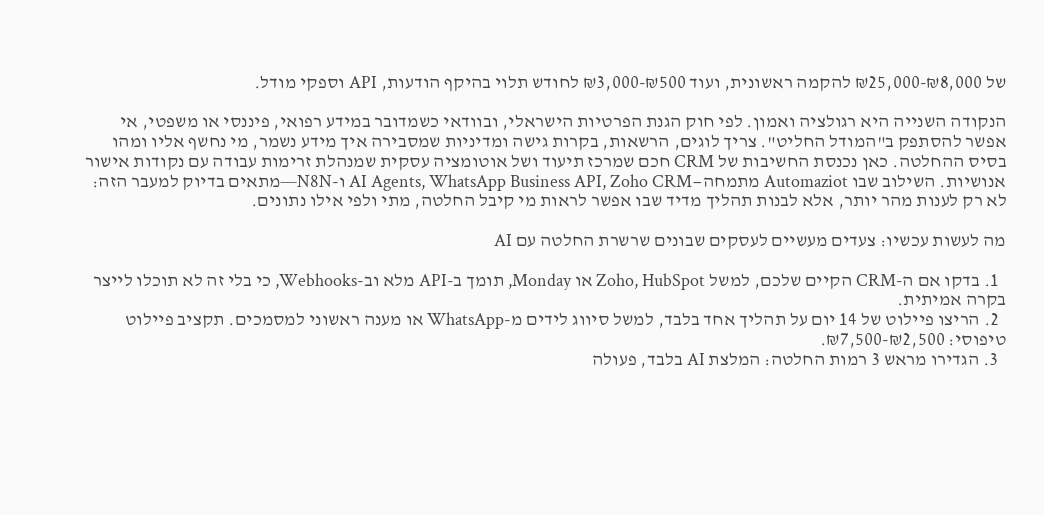של ₪8,000-₪25,000 להקמה ראשונית, ועוד ₪500-₪3,000 לחודש תלוי בהיקף הודעות, API וספקי מודל.

הנקודה השנייה היא רגולציה ואמון. לפי חוק הגנת הפרטיות הישראלי, ובוודאי כשמדובר במידע רפואי, פיננסי או משפטי, אי אפשר להסתפק ב"המודל החליט". צריך לוגים, הרשאות, בקרות גישה ומדיניות שמסבירה איך מידע נשמר, מי נחשף אליו ומהו בסיס ההחלטה. כאן נכנסת החשיבות של CRM חכם שמרכז תיעוד ושל אוטומציה עסקית שמנהלת זרימות עבודה עם נקודות אישור אנושיות. השילוב שבו Automaziot מתמחה—AI Agents, WhatsApp Business API, Zoho CRM ו-N8N—מתאים בדיוק למעבר הזה: לא רק לענות מהר יותר, אלא לבנות תהליך מדיד שבו אפשר לראות מי קיבל החלטה, מתי ולפי אילו נתונים.

מה לעשות עכשיו: צעדים מעשיים לעסקים שבונים שרשרת החלטה עם AI

  1. בדקו אם ה-CRM הקיים שלכם, למשל Zoho, HubSpot או Monday, תומך ב-API מלא וב-Webhooks, כי בלי זה לא תוכלו לייצר בקרה אמיתית.
  2. הריצו פיילוט של 14 יום על תהליך אחד בלבד, למשל סיווג לידים מ-WhatsApp או מענה ראשוני למסמכים. תקציב פיילוט טיפוסי: ₪2,500-₪7,500.
  3. הגדירו מראש 3 רמות החלטה: המלצת AI בלבד, פעולה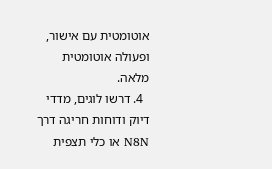אוטומטית עם אישור, ופעולה אוטומטית מלאה.
  4. דרשו לוגים, מדדי דיוק ודוחות חריגה דרך N8N או כלי תצפית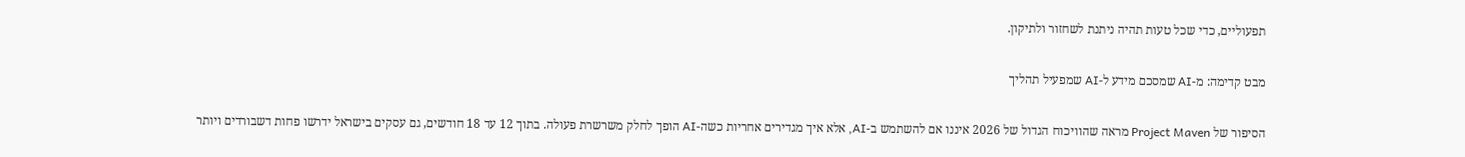תפעוליים, כדי שכל טעות תהיה ניתנת לשחזור ולתיקון.

מבט קדימה: מ-AI שמסכם מידע ל-AI שמפעיל תהליך

הסיפור של Project Maven מראה שהוויכוח הגדול של 2026 איננו אם להשתמש ב-AI, אלא איך מגדירים אחריות כשה-AI הופך לחלק משרשרת פעולה. בתוך 12 עד 18 חודשים, גם עסקים בישראל ידרשו פחות דשבורדים ויותר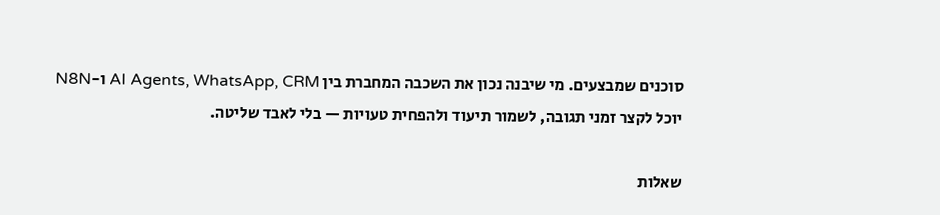סוכנים שמבצעים. מי שיבנה נכון את השכבה המחברת בין AI Agents, WhatsApp, CRM ו-N8N יוכל לקצר זמני תגובה, לשמור תיעוד ולהפחית טעויות — בלי לאבד שליטה.

שאלות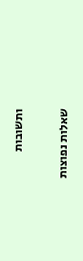ותשובות

שאלות נפוצות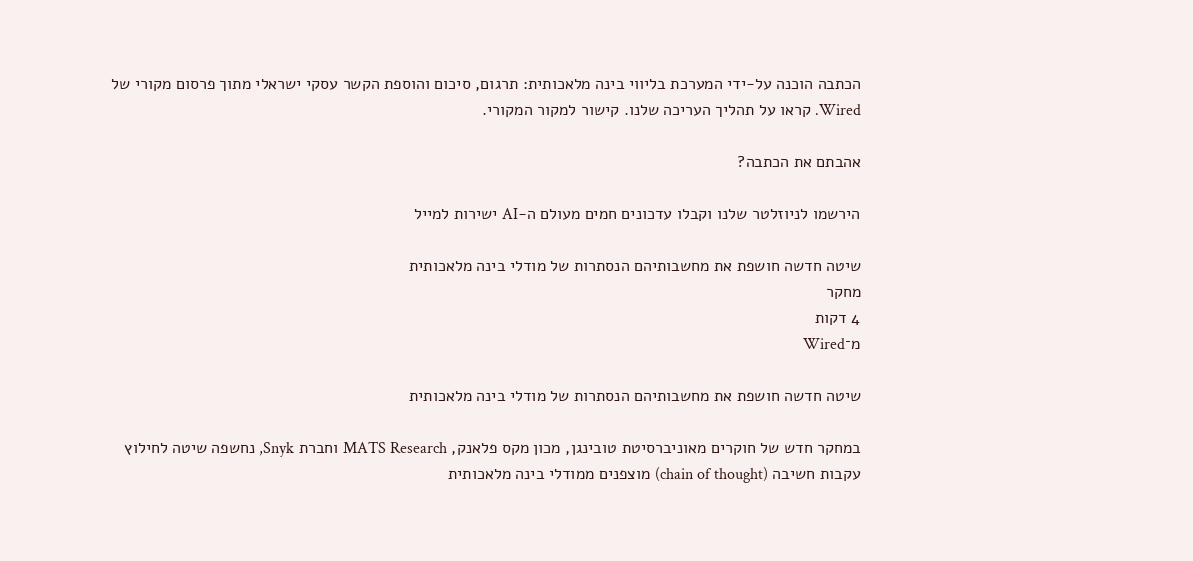הכתבה הוכנה על-ידי המערכת בליווי בינה מלאכותית: תרגום, סיכום והוספת הקשר עסקי ישראלי מתוך פרסום מקורי של Wired. קראו על תהליך העריכה שלנו. קישור למקור המקורי.

אהבתם את הכתבה?

הירשמו לניוזלטר שלנו וקבלו עדכונים חמים מעולם ה-AI ישירות למייל

שיטה חדשה חושפת את מחשבותיהם הנסתרות של מודלי בינה מלאכותית
מחקר
4 דקות
מ־Wired

שיטה חדשה חושפת את מחשבותיהם הנסתרות של מודלי בינה מלאכותית

במחקר חדש של חוקרים מאוניברסיטת טובינגן, מכון מקס פלאנק, MATS Research וחברת Snyk, נחשפה שיטה לחילוץ עקבות חשיבה (chain of thought) מוצפנים ממודלי בינה מלאכותית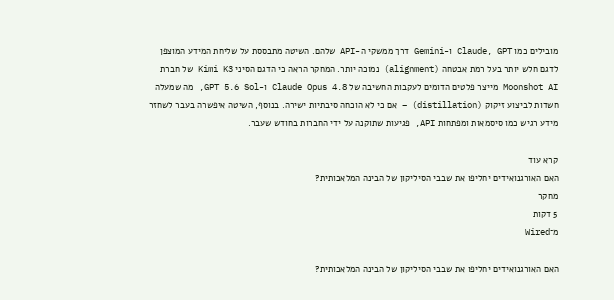מובילים כמו Claude, GPT ו-Gemini דרך ממשקי ה-API שלהם. השיטה מתבססת על שליחת המידע המוצפן לדגם חלש יותר בעל רמת אבטחה (alignment) נמוכה יותר. המחקר הראה כי הדגם הסיני Kimi K3 של חברת Moonshot AI מייצר פלטים הדומים לעקבות החשיבה של Claude Opus 4.8 ו-GPT 5.6 Sol, מה שמעלה חשדות לביצוע זיקוק (distillation) – אם כי לא הוכחה סיבתיות ישירה. בנוסף, השיטה איפשרה בעבר לשחזר מידע רגיש כמו סיסמאות ומפתחות API, פגיעות שתוקנה על ידי החברות בחודש שעבר.

קרא עוד
האם האורגנואידים יחליפו את שבבי הסיליקון של הבינה המלאכותית?
מחקר
5 דקות
מ־Wired

האם האורגנואידים יחליפו את שבבי הסיליקון של הבינה המלאכותית?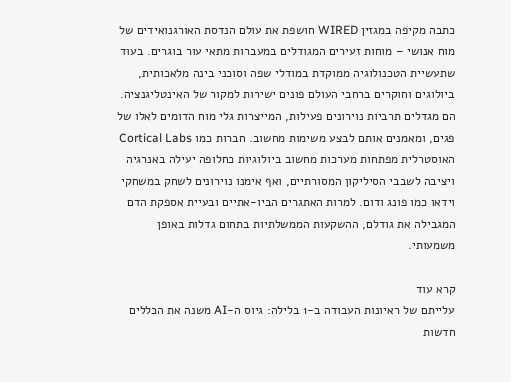כתבה מקיפה במגזין WIRED חושפת את עולם הנדסת האורגנואידים של מוח אנושי – מוחות זעירים המגודלים במעברות מתאי עור בוגרים. בעוד שתעשיית הטכנולוגיה ממוקדת במודלי שפה וסוכני בינה מלאכותית, ביולוגים וחוקרים ברחבי העולם פונים ישירות למקור של האינטליגנציה. הם מגדלים תרביות נוירונים פעילות, המייצרות גלי מוח הדומים לאלו של פגים, ומאמנים אותם לבצע משימות מחשוב. חברות כמו Cortical Labs האוסטרלית מפתחות מערכות מחשוב ביולוגיות כחלופה יעילה באנרגיה ויציבה לשבבי הסיליקון המסורתיים, ואף אימנו נוירונים לשחק במשחקי וידאו כמו פונג ודום. למרות האתגרים הביו-אתיים ובעיית אספקת הדם המגבילה את גודלם, ההשקעות הממשלתיות בתחום גדלות באופן משמעותי.

קרא עוד
עלייתם של ראיונות העבודה ב-1 בלילה: גיוס ה-AI משנה את הכללים
חדשות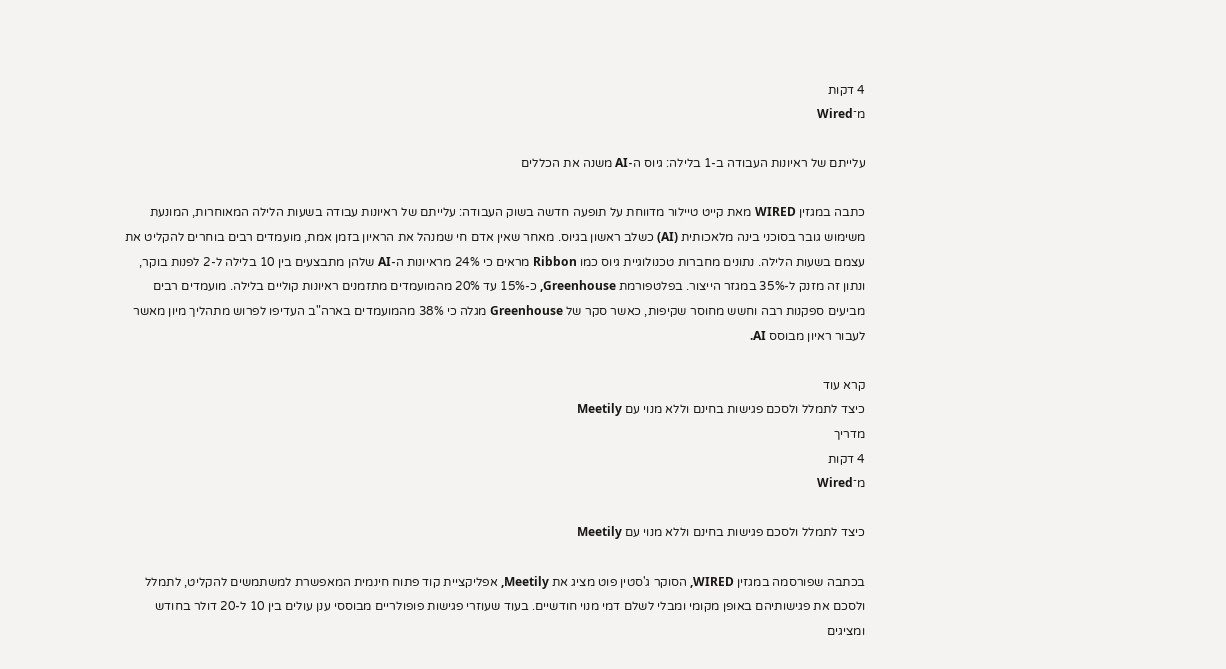4 דקות
מ־Wired

עלייתם של ראיונות העבודה ב-1 בלילה: גיוס ה-AI משנה את הכללים

כתבה במגזין WIRED מאת קייט טיילור מדווחת על תופעה חדשה בשוק העבודה: עלייתם של ראיונות עבודה בשעות הלילה המאוחרות, המונעת משימוש גובר בסוכני בינה מלאכותית (AI) כשלב ראשון בגיוס. מאחר שאין אדם חי שמנהל את הראיון בזמן אמת, מועמדים רבים בוחרים להקליט את עצמם בשעות הלילה. נתונים מחברות טכנולוגיית גיוס כמו Ribbon מראים כי 24% מראיונות ה-AI שלהן מתבצעים בין 10 בלילה ל-2 לפנות בוקר, ונתון זה מזנק ל-35% במגזר הייצור. בפלטפורמת Greenhouse, כ-15% עד 20% מהמועמדים מתזמנים ראיונות קוליים בלילה. מועמדים רבים מביעים ספקנות רבה וחשש מחוסר שקיפות, כאשר סקר של Greenhouse מגלה כי 38% מהמועמדים בארה"ב העדיפו לפרוש מתהליך מיון מאשר לעבור ראיון מבוסס AI.

קרא עוד
כיצד לתמלל ולסכם פגישות בחינם וללא מנוי עם Meetily
מדריך
4 דקות
מ־Wired

כיצד לתמלל ולסכם פגישות בחינם וללא מנוי עם Meetily

בכתבה שפורסמה במגזין WIRED, הסוקר ג'סטין פוט מציג את Meetily, אפליקציית קוד פתוח חינמית המאפשרת למשתמשים להקליט, לתמלל ולסכם את פגישותיהם באופן מקומי ומבלי לשלם דמי מנוי חודשיים. בעוד שעוזרי פגישות פופולריים מבוססי ענן עולים בין 10 ל-20 דולר בחודש ומציגים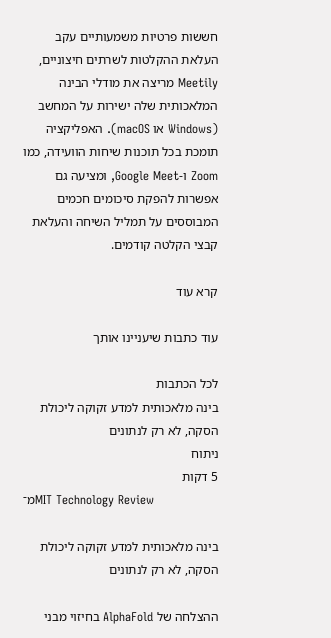חששות פרטיות משמעותיים עקב העלאת ההקלטות לשרתים חיצוניים, Meetily מריצה את מודלי הבינה המלאכותית שלה ישירות על המחשב (Windows או macOS). האפליקציה תומכת בכל תוכנות שיחות הוועידה, כמו Zoom ו-Google Meet, ומציעה גם אפשרות להפקת סיכומים חכמים המבוססים על תמליל השיחה והעלאת קבצי הקלטה קודמים.

קרא עוד

עוד כתבות שיעניינו אותך

לכל הכתבות
בינה מלאכותית למדע זקוקה ליכולת הסקה, לא רק לנתונים
ניתוח
5 דקות
מ־MIT Technology Review

בינה מלאכותית למדע זקוקה ליכולת הסקה, לא רק לנתונים

ההצלחה של AlphaFold בחיזוי מבני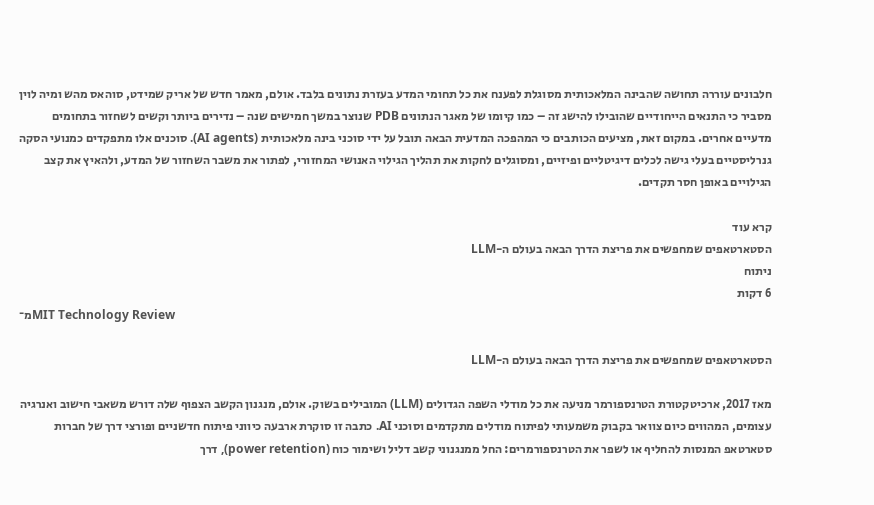חלבונים עוררה תחושה שהבינה המלאכותית מסוגלת לפענח את כל תחומי המדע בעזרת נתונים בלבד. אולם, מאמר חדש של אריק שמידט, סוהאס מהש ומיה לוין מסביר כי התנאים הייחודיים שהובילו להישג זה – כמו קיומו של מאגר הנתונים PDB שנוצר במשך חמישים שנה – נדירים ביותר וקשים לשחזור בתחומים מדעיים אחרים. במקום זאת, מציעים הכותבים כי המהפכה המדעית הבאה תובל על ידי סוכני בינה מלאכותית (AI agents). סוכנים אלו מתפקדים כמנועי הסקה גנרליסטיים בעלי גישה לכלים דיגיטליים ופיזיים, ומסוגלים לחקות את תהליך הגילוי האנושי המחזורי, לפתור את משבר השחזור של המדע, ולהאיץ את קצב הגילויים באופן חסר תקדים.

קרא עוד
הסטארטאפים שמחפשים את פריצת הדרך הבאה בעולם ה-LLM
ניתוח
6 דקות
מ־MIT Technology Review

הסטארטאפים שמחפשים את פריצת הדרך הבאה בעולם ה-LLM

מאז 2017, ארכיטקטורת הטרנספורמר מניעה את כל מודלי השפה הגדולים (LLM) המובילים בשוק. אולם, מנגנון הקשב הצפוף שלה דורש משאבי חישוב ואנרגיה עצומים, המהווים כיום צוואר בקבוק משמעותי לפיתוח מודלים מתקדמים וסוכני AI. כתבה זו סוקרת ארבעה כיווני פיתוח חדשניים ופורצי דרך של חברות סטארטאפ המנסות להחליף או לשפר את הטרנספורמרים: החל ממנגנוני קשב דליל ושימור כוח (power retention), דרך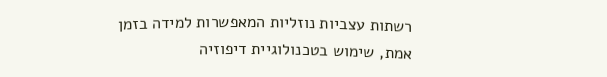רשתות עצביות נוזליות המאפשרות למידה בזמן אמת, שימוש בטכנולוגיית דיפוזיה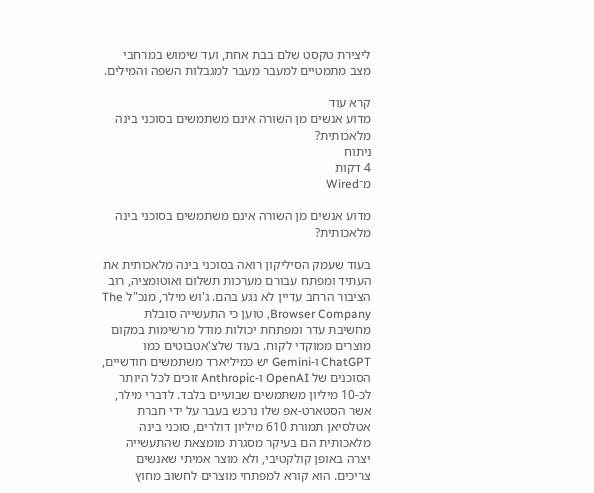ליצירת טקסט שלם בבת אחת, ועד שימוש במרחבי מצב מתמטיים למעבר מעבר למגבלות השפה והמילים.

קרא עוד
מדוע אנשים מן השורה אינם משתמשים בסוכני בינה מלאכותית?
ניתוח
4 דקות
מ־Wired

מדוע אנשים מן השורה אינם משתמשים בסוכני בינה מלאכותית?

בעוד שעמק הסיליקון רואה בסוכני בינה מלאכותית את העתיד ומפתח עבורם מערכות תשלום ואוטומציה, רוב הציבור הרחב עדיין לא נגע בהם. ג'וש מילר, מנכ"ל The Browser Company, טוען כי התעשייה סובלת מחשיבת עדר ומפתחת יכולות מודל מרשימות במקום מוצרים ממוקדי לקוח. בעוד שלצ'אטבוטים כמו ChatGPT ו-Gemini יש כמיליארד משתמשים חודשיים, הסוכנים של OpenAI ו-Anthropic זוכים לכל היותר לכ-10 מיליון משתמשים שבועיים בלבד. לדברי מילר, אשר הסטארט-אפ שלו נרכש בעבר על ידי חברת אטלסיאן תמורת 610 מיליון דולרים, סוכני בינה מלאכותית הם בעיקר מסגרת מומצאת שהתעשייה יצרה באופן קולקטיבי, ולא מוצר אמיתי שאנשים צריכים. הוא קורא למפתחי מוצרים לחשוב מחוץ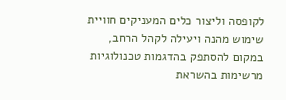לקופסה וליצור כלים המעניקים חוויית שימוש מהנה ויעילה לקהל הרחב, במקום להסתפק בהדגמות טכנולוגיות מרשימות בהשראת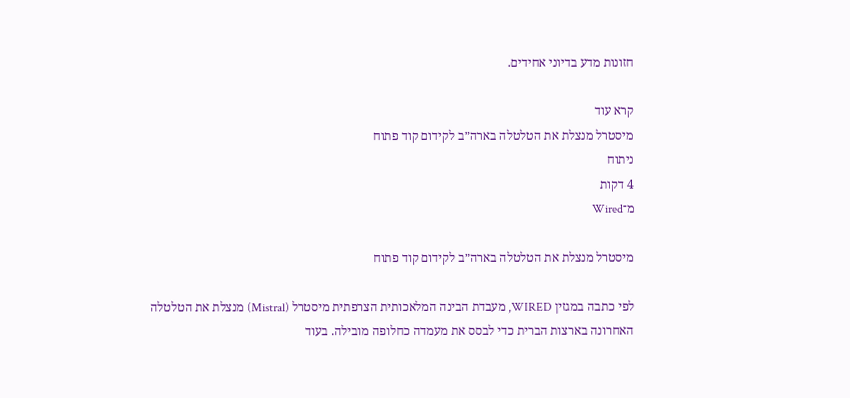חזונות מדע בדיוני אחידים.

קרא עוד
מיסטרל מנצלת את הטלטלה בארה״ב לקידום קוד פתוח
ניתוח
4 דקות
מ־Wired

מיסטרל מנצלת את הטלטלה בארה״ב לקידום קוד פתוח

לפי כתבה במגזין WIRED, מעבדת הבינה המלאכותית הצרפתית מיסטרל (Mistral) מנצלת את הטלטלה האחרונה בארצות הברית כדי לבסס את מעמדה כחלופה מובילה. בעוד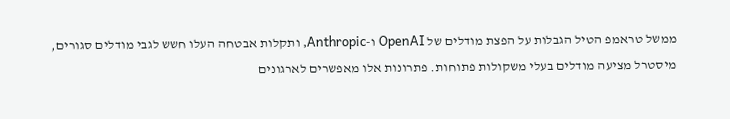ממשל טראמפ הטיל הגבלות על הפצת מודלים של OpenAI ו-Anthropic, ותקלות אבטחה העלו חשש לגבי מודלים סגורים, מיסטרל מציעה מודלים בעלי משקולות פתוחות. פתרונות אלו מאפשרים לארגונים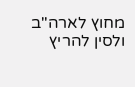מחוץ לארה"ב ולסין להריץ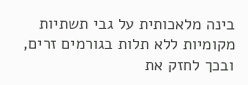בינה מלאכותית על גבי תשתיות מקומיות ללא תלות בגורמים זרים, ובכך לחזק את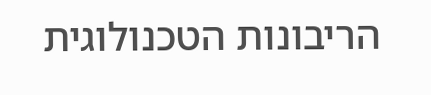הריבונות הטכנולוגית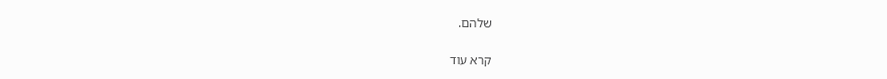שלהם.

קרא עוד